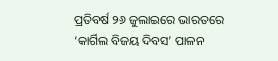ପ୍ରତିବର୍ଷ ୨୬ ଜୁଲାଇରେ ଭାରତରେ ‘କାର୍ଗିଲ ବିଜୟ ଦିବସ’ ପାଳନ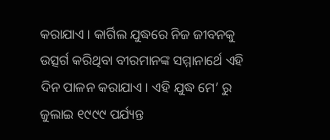କରାଯାଏ। କାର୍ଗିଲ ଯୁଦ୍ଧରେ ନିଜ ଜୀବନକୁ ଉତ୍ସର୍ଗ କରିଥିବା ବୀରମାନଙ୍କ ସମ୍ମାନାର୍ଥେ ଏହି ଦିନ ପାଳନ କରାଯାଏ। ଏହି ଯୁଦ୍ଧ ମେ’ ରୁ ଜୁଲାଇ ୧୯୯୯ ପର୍ଯ୍ୟନ୍ତ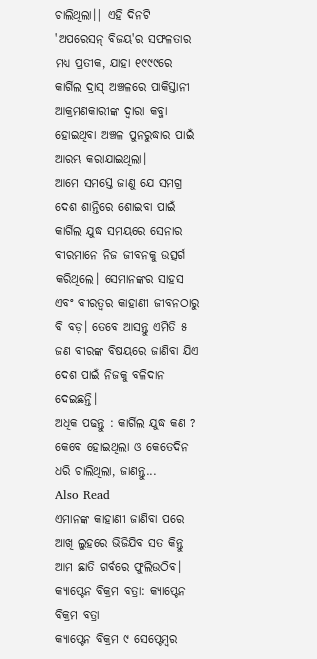ଚାଲିଥିଲା।| ଏହି ଦିନଟି 'ଅପରେସନ୍ ବିଜୟ'ର ସଫଳତାର ମଧ୍ୟ ପ୍ରତୀକ, ଯାହା ୧୯୯୯ରେ କାର୍ଗିଲ ଦ୍ରାସ୍ ଅଞ୍ଚଳରେ ପାକିସ୍ତାନୀ ଆକ୍ରମଣକାରୀଙ୍କ ଦ୍ୱାରା କବ୍ଜା ହୋଇଥିବା ଅଞ୍ଚଳ ପୁନରୁଦ୍ଧାର ପାଇଁ ଆରମ୍ଭ କରାଯାଇଥିଲା।
ଆମେ ସମସ୍ତେ ଜାଣୁ ଯେ ସମଗ୍ର ଦେଶ ଶାନ୍ତିରେ ଶୋଇବା ପାଇଁ କାର୍ଗିଲ ଯୁଦ୍ଧ ସମୟରେ ସେନାର ବୀରମାନେ ନିଜ ଜୀବନକୁ ଉତ୍ସର୍ଗ କରିଥିଲେ। ସେମାନଙ୍କର ସାହସ ଏବଂ ବୀରତ୍ୱର କାହାଣୀ ଜୀବନଠାରୁ ବି ବଡ଼। ତେବେ ଆସନ୍ତୁ ଏମିତି ୫ ଜଣ ବୀରଙ୍କ ବିଷୟରେ ଜାଣିବା ଯିଏ ଦେଶ ପାଇଁ ନିଜକୁ ବଳିଦାନ ଦେଇଛନ୍ତି।
ଅଧିକ ପଢନ୍ତୁ : କାର୍ଗିଲ ଯୁଦ୍ଧ କଣ ? କେବେ ହୋଇଥିଲା ଓ କେତେଦିନ ଧରି ଚାଲିଥିଲା, ଜାଣନ୍ତୁ...
Also Read
ଏମାନଙ୍କ କାହାଣୀ ଜାଣିବା ପରେ ଆଖି ଲୁହରେ ଭିଜିଯିବ ସତ କିନ୍ତୁ ଆମ ଛାତି ଗର୍ବରେ ଫୁଲିଉଠିବ।
କ୍ୟାପ୍ଟେନ ବିକ୍ରମ ବତ୍ରା: କ୍ୟାପ୍ଟେନ ବିକ୍ରମ ବତ୍ରା
କ୍ୟାପ୍ଟେନ ବିକ୍ରମ ୯ ସେପ୍ଟେମ୍ବର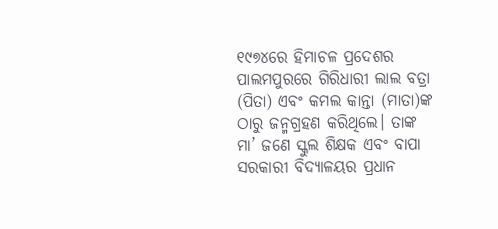୧୯୭୪ରେ ହିମାଚଳ ପ୍ରଦେଶର ପାଲମପୁରରେ ଗିରିଧାରୀ ଲାଲ ବତ୍ରା (ପିତା) ଏବଂ କମଲ କାନ୍ତା (ମାତା)ଙ୍କ ଠାରୁ ଜନ୍ମଗ୍ରହଣ କରିଥିଲେ। ତାଙ୍କ ମା’ ଜଣେ ସ୍କୁଲ ଶିକ୍ଷକ ଏବଂ ବାପା ସରକାରୀ ବିଦ୍ୟାଳୟର ପ୍ରଧାନ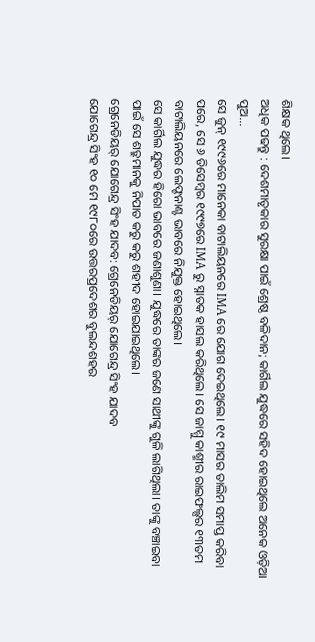ଶିକ୍ଷକ ଥିଲେ।
ଅଧିକ ପଢନ୍ତୁ : ଦେଶମାତୃକାର ସୁରକ୍ଷା ପାଇଁ ଶ୍ରେଷ୍ଠ ବଳିଦାନ; କାର୍ଗିଲ ଯୁଦ୍ଧରେ ସହିଦ ହୋଇଥିଲେ ଅନେକ ଓଡ଼ିଆ ପୁଅ...
ସେ ଜୁନ୍ ୧୯୯୬ରେ ମାନେକା ବାଟାଲିୟନରେ IMA ରେ ଯୋଗ ଦେଇଥିଲେ। ୧୯ ମାସର ତାଲିମ ସମାପ୍ତ କରିବା ପରେ, ସେ ୬ ଡିସେମ୍ବର ୧୯୯୭ରେ IMA ରୁ ସ୍ନାତକ ହାସଲ କରିଥିଲେ। ସେ ଜାମ୍ମୁ କାଶ୍ମୀର ରାଇଫଲ୍ସର ୧୩ତମ ବାଟାଲିୟନରେ ଲେଫ୍ଟନାଣ୍ଟ ଭାବରେ ନିଯୁକ୍ତ ହୋଇଥିଲେ।
ସେ କାର୍ଗିଲ ଯୁଦ୍ଧର ହିରୋ ଭାବରେ ଜଣାଶୁଣା। ଯୁଦ୍ଧରେ ତାଙ୍କର ଜଣେ ସାଥୀଙ୍କୁ ଗୁଳି ଲାଗିଥିଲା। ତାଙ୍କୁ ବଞ୍ଚାଇବା ପାଇଁ ସେ ଶତ୍ରୁମାନକୁ ନିପାତ କରୁ କରୁ ଶହୀଦ ହୋଇଯାଇଥିଲେ।
ଗ୍ରେନେଡିୟର୍ ଯୋଗେନ୍ଦ୍ର ସିଂହ ଯାଦବ: ଗ୍ରେନେଡିୟର୍ ଯୋଗେନ୍ଦ୍ର ସିଂହ ଯାଦବ
ଯୋଗେନ୍ଦ୍ର ସିଂହ ୧୦ ମେ ୧୯୮୦ରେ ଉତ୍ତରପ୍ରଦେଶର ବୁଲନ୍ଦଶହର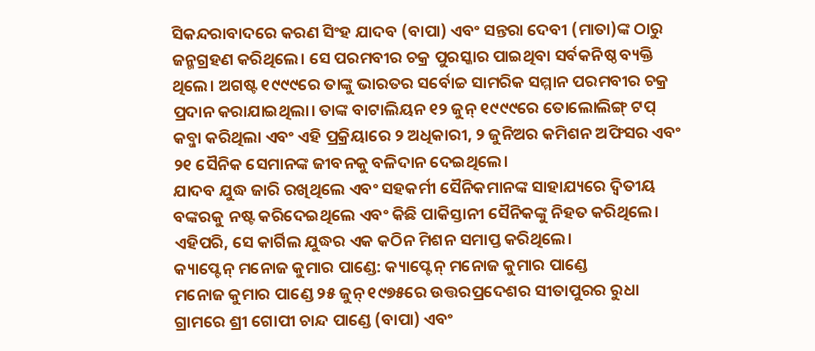ସିକନ୍ଦରାବାଦରେ କରଣ ସିଂହ ଯାଦବ (ବାପା) ଏବଂ ସନ୍ତରା ଦେବୀ (ମାତା)ଙ୍କ ଠାରୁ ଜନ୍ମଗ୍ରହଣ କରିଥିଲେ। ସେ ପରମବୀର ଚକ୍ର ପୁରସ୍କାର ପାଇଥିବା ସର୍ବକନିଷ୍ଠ ବ୍ୟକ୍ତି ଥିଲେ। ଅଗଷ୍ଟ ୧୯୯୯ରେ ତାଙ୍କୁ ଭାରତର ସର୍ବୋଚ୍ଚ ସାମରିକ ସମ୍ମାନ ପରମବୀର ଚକ୍ର ପ୍ରଦାନ କରାଯାଇଥିଲା। ତାଙ୍କ ବାଟାଲିୟନ ୧୨ ଜୁନ୍ ୧୯୯୯ରେ ତୋଲୋଲିଙ୍ଗ୍ ଟପ୍ କବ୍ଜା କରିଥିଲା ଏବଂ ଏହି ପ୍ରକ୍ରିୟାରେ ୨ ଅଧିକାରୀ, ୨ ଜୁନିଅର କମିଶନ ଅଫିସର ଏବଂ ୨୧ ସୈନିକ ସେମାନଙ୍କ ଜୀବନକୁ ବଳିଦାନ ଦେଇଥିଲେ।
ଯାଦବ ଯୁଦ୍ଧ ଜାରି ରଖିଥିଲେ ଏବଂ ସହକର୍ମୀ ସୈନିକମାନଙ୍କ ସାହାଯ୍ୟରେ ଦ୍ୱିତୀୟ ବଙ୍କରକୁ ନଷ୍ଟ କରିଦେଇଥିଲେ ଏବଂ କିଛି ପାକିସ୍ତାନୀ ସୈନିକଙ୍କୁ ନିହତ କରିଥିଲେ। ଏହିପରି, ସେ କାର୍ଗିଲ ଯୁଦ୍ଧର ଏକ କଠିନ ମିଶନ ସମାପ୍ତ କରିଥିଲେ।
କ୍ୟାପ୍ଟେନ୍ ମନୋଜ କୁମାର ପାଣ୍ଡେ: କ୍ୟାପ୍ଟେନ୍ ମନୋଜ କୁମାର ପାଣ୍ଡେ
ମନୋଜ କୁମାର ପାଣ୍ଡେ ୨୫ ଜୁନ୍ ୧୯୭୫ରେ ଉତ୍ତରପ୍ରଦେଶର ସୀତାପୁରର ରୁଧା ଗ୍ରାମରେ ଶ୍ରୀ ଗୋପୀ ଚାନ୍ଦ ପାଣ୍ଡେ (ବାପା) ଏବଂ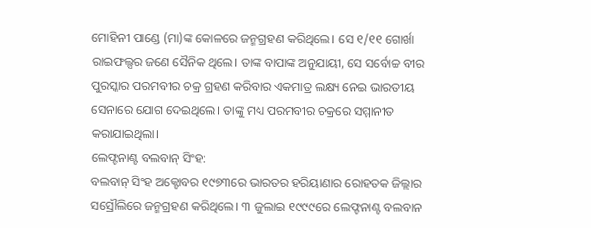ମୋହିନୀ ପାଣ୍ଡେ (ମା)ଙ୍କ କୋଳରେ ଜନ୍ମଗ୍ରହଣ କରିଥିଲେ। ସେ ୧/୧୧ ଗୋର୍ଖା ରାଇଫଲ୍ସର ଜଣେ ସୈନିକ ଥିଲେ। ତାଙ୍କ ବାପାଙ୍କ ଅନୁଯାୟୀ, ସେ ସର୍ବୋଚ୍ଚ ବୀର ପୁରସ୍କାର ପରମବୀର ଚକ୍ର ଗ୍ରହଣ କରିବାର ଏକମାତ୍ର ଲକ୍ଷ୍ୟ ନେଇ ଭାରତୀୟ ସେନାରେ ଯୋଗ ଦେଇଥିଲେ। ତାଙ୍କୁ ମଧ୍ୟ ପରମବୀର ଚକ୍ରରେ ସମ୍ମାନୀତ କରାଯାଇଥିଲା।
ଲେଫ୍ଟନାଣ୍ଟ ବଲବାନ୍ ସିଂହ:
ବଲବାନ୍ ସିଂହ ଅକ୍ଟୋବର ୧୯୭୩ରେ ଭାରତର ହରିୟାଣାର ରୋହତକ ଜିଲ୍ଲାର ସସ୍ରୌଲିରେ ଜନ୍ମଗ୍ରହଣ କରିଥିଲେ। ୩ ଜୁଲାଇ ୧୯୯୯ରେ ଲେଫ୍ଟନାଣ୍ଟ ବଲବାନ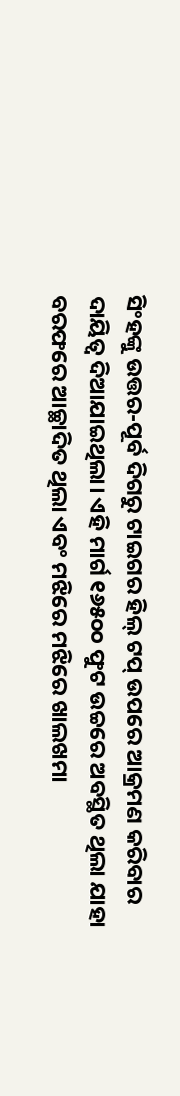ସିଂହଙ୍କୁ ଉତ୍ତର-ପୂର୍ବ ଦିଗରୁ ଟାଇଗର ହିଲ୍ ଟପ୍ ଉପରେ ଆକ୍ରମଣ କରିବାର ଦାୟିତ୍ୱ ଦିଆଯାଇଥିଲା। ଏହି ମାର୍ଗ ୧୬୫୦୦ ଫୁଟ ଉଚ୍ଚରେ ଅବସ୍ଥିତ ଥିଲା ଯାହା ବରଫରେ ଆଚ୍ଛାଦିତ ଥିଲା ଏବଂ ମଝିରେ ମଝିରେ ଖାଲଖମା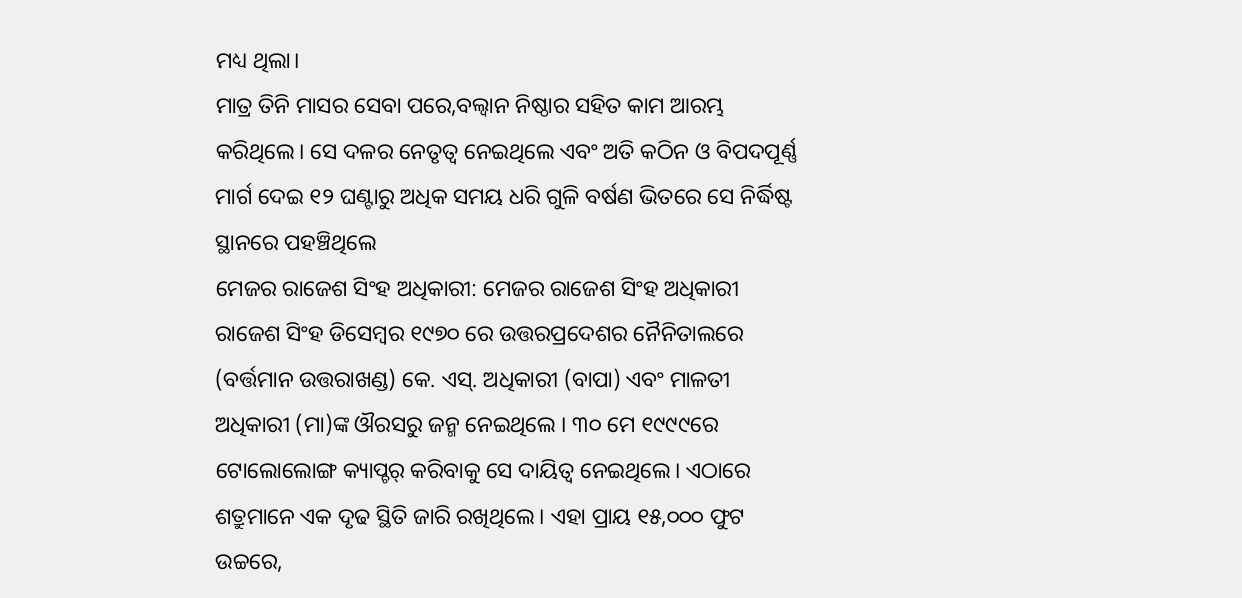ମଧ୍ୟ ଥିଲା।
ମାତ୍ର ତିନି ମାସର ସେବା ପରେ,ବଲ୍ବାନ ନିଷ୍ଠାର ସହିତ କାମ ଆରମ୍ଭ କରିଥିଲେ। ସେ ଦଳର ନେତୃତ୍ୱ ନେଇଥିଲେ ଏବଂ ଅତି କଠିନ ଓ ବିପଦପୂର୍ଣ୍ଣ ମାର୍ଗ ଦେଇ ୧୨ ଘଣ୍ଟାରୁ ଅଧିକ ସମୟ ଧରି ଗୁଳି ବର୍ଷଣ ଭିତରେ ସେ ନିର୍ଦ୍ଧିଷ୍ଟ ସ୍ଥାନରେ ପହଞ୍ଚିଥିଲେ
ମେଜର ରାଜେଶ ସିଂହ ଅଧିକାରୀ: ମେଜର ରାଜେଶ ସିଂହ ଅଧିକାରୀ
ରାଜେଶ ସିଂହ ଡିସେମ୍ବର ୧୯୭୦ ରେ ଉତ୍ତରପ୍ରଦେଶର ନୈନିତାଲରେ (ବର୍ତ୍ତମାନ ଉତ୍ତରାଖଣ୍ଡ) କେ. ଏସ୍. ଅଧିକାରୀ (ବାପା) ଏବଂ ମାଳତୀ ଅଧିକାରୀ (ମା)ଙ୍କ ଔରସରୁ ଜନ୍ମ ନେଇଥିଲେ । ୩୦ ମେ ୧୯୯୯ରେ ଟୋଲୋଲୋଙ୍ଗ କ୍ୟାପ୍ଚର୍ କରିବାକୁ ସେ ଦାୟିତ୍ୱ ନେଇଥିଲେ। ଏଠାରେ ଶତ୍ରୁମାନେ ଏକ ଦୃଢ ସ୍ଥିତି ଜାରି ରଖିଥିଲେ। ଏହା ପ୍ରାୟ ୧୫,୦୦୦ ଫୁଟ ଉଚ୍ଚରେ,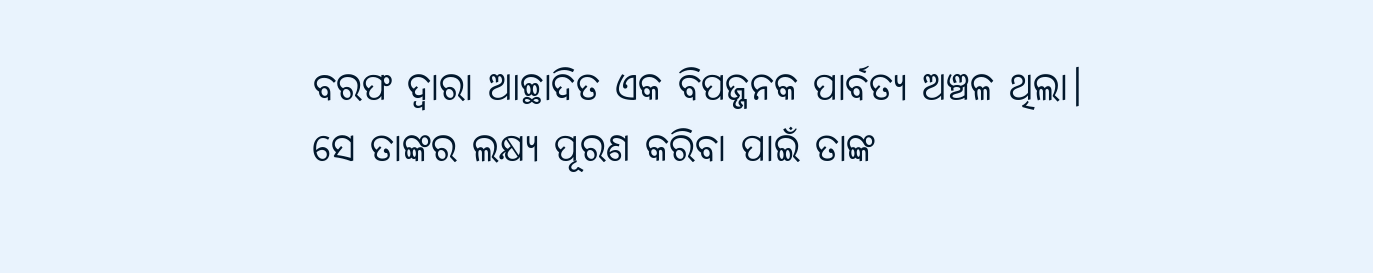ବରଫ ଦ୍ୱାରା ଆଚ୍ଛାଦିତ ଏକ ବିପଜ୍ଜନକ ପାର୍ବତ୍ୟ ଅଞ୍ଚଳ ଥିଲା।
ସେ ତାଙ୍କର ଲକ୍ଷ୍ୟ ପୂରଣ କରିବା ପାଇଁ ତାଙ୍କ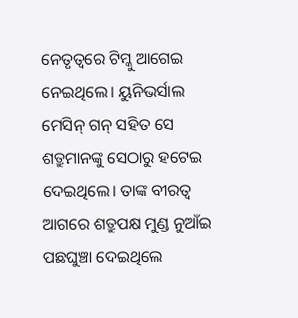ନେତୃତ୍ୱରେ ଟିମ୍କୁ ଆଗେଇ ନେଇଥିଲେ। ୟୁନିଭର୍ସାଲ ମେସିନ୍ ଗନ୍ ସହିତ ସେ ଶତ୍ରୁମାନଙ୍କୁ ସେଠାରୁ ହଟେଇ ଦେଇଥିଲେ। ତାଙ୍କ ବୀରତ୍ୱ ଆଗରେ ଶତ୍ରୁପକ୍ଷ ମୁଣ୍ଡ ନୁଆଁଇ ପଛଘୁଞ୍ଚା ଦେଇଥିଲେ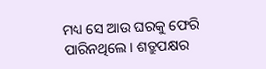ମଧ୍ୟ ସେ ଆଉ ଘରକୁ ଫେରି ପାରିନଥିଲେ। ଶତ୍ରୁପକ୍ଷର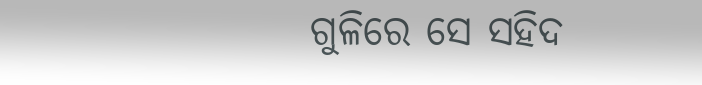ଗୁଳିରେ ସେ ସହିଦ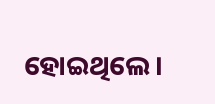ହୋଇଥିଲେ।